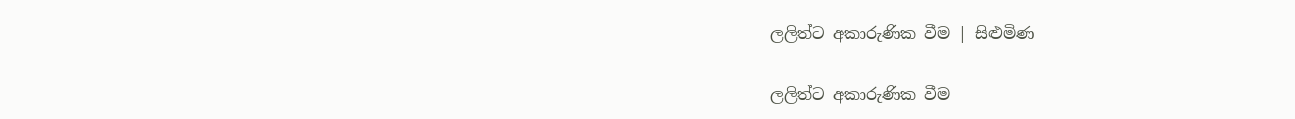ලලිත්ට අකාරුණික වීම | සිළුමිණ

ලලිත්ට අකාරුණික වීම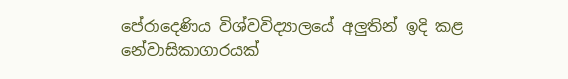පේරාදෙණිය විශ්වවිද්‍යාලයේ අලුතින් ඉදි කළ නේවාසිකාගාරයක්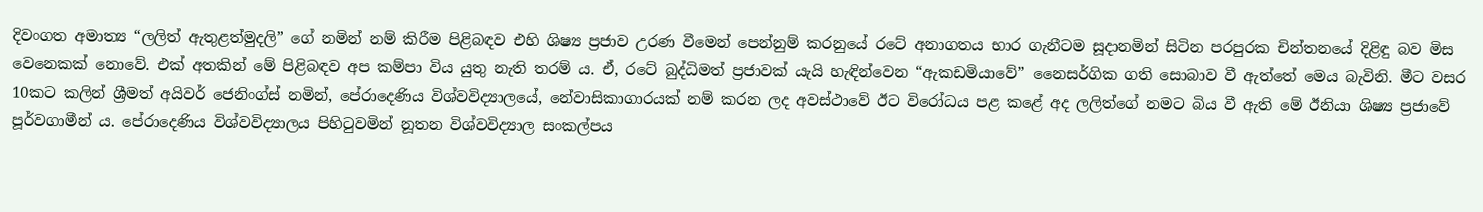දිවංගත අමාත්‍ය “ලලිත් ඇතුළත්මුදලි” ගේ නමින් නම් කිරීම පිළිබඳව එහි ශිෂ්‍ය ප්‍රජාව උරණ වීමෙන් පෙන්නුම් කරනුයේ රටේ අනාගතය භාර ගැනීටම සූදානමින් සිටින පරපුරක චින්තනයේ දිළිඳු බව මිස වෙනෙකක් නොවේ. එක් අතකින් මේ පිළිබඳව අප කම්පා විය යුතු නැති තරම් ය. ඒ, රටේ බුද්ධිමත් ප්‍රජාවක් යැයි හැඳින්වෙන “ඇකඩමියාවේ” නෛසර්ගික ගති සොබාව වී ඇත්තේ මෙය බැවිනි. මීට වසර 10කට කලින් ශ්‍රීමත් අයිවර් ජෙනිංග්ස් නමින්, පේරාදෙණිය විශ්වවිද්‍යාලයේ, නේවාසිකාගාරයක් නම් කරන ලද අවස්ථාවේ ඊට විරෝධය පළ කළේ අද ලලිත්ගේ නමට බිය වී ඇති මේ ඊනියා ශිෂ්‍ය ප්‍රජාවේ පූර්වගාමීන් ය. පේරාදෙණිය විශ්වවිද්‍යාලය පිහිටුවමින් නූතන විශ්වවිද්‍යාල සංකල්පය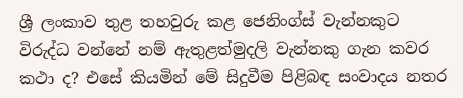ශ්‍රී ලංකාව තුළ තහවුරු කළ ජෙනිංග්ස් වැන්නකුට විරුද්ධ වන්නේ නම් ඇතුළත්මුදලි වැන්නකු ගැන කවර කථා ද? එසේ කියමින් මේ සිදුවීම පිළිබඳ සංවාදය නතර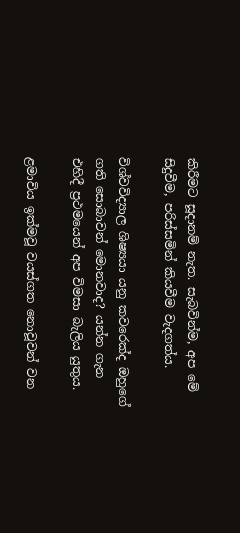කිරීමට සූදානම් නැත. සැබවින්ම, අප මේ සිදුවීම, පරිස්සමින් කියවීම වැදගත්ය.

විශ්වවිද්‍යාල ශිෂ්‍යයා යනු කවරෙක්ද ඔහුගේ ගති සොබාවන් මොනවාද? යන්න ගැන එහිදී ප්‍රථමයෙන් අප විමසා බැලිය යුතුය.

ළමාවිය ඉක්මවූ වයස්ගත නොවූවන් වන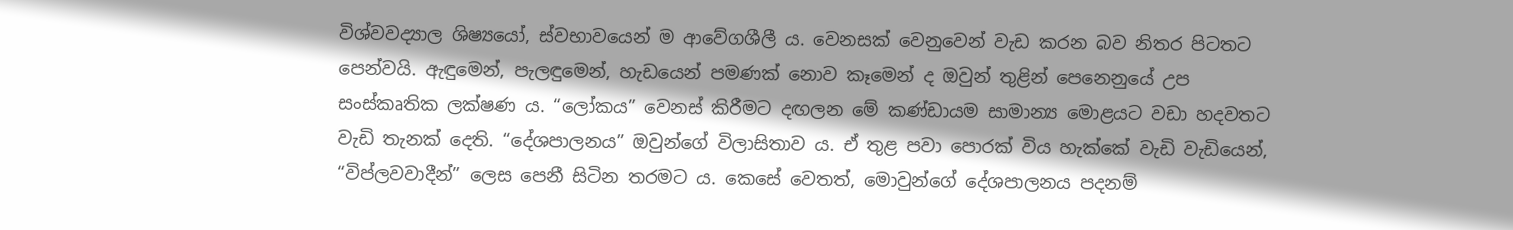විශ්වවද්‍යාල ශිෂ්‍යයෝ, ස්වභාවයෙන් ම ආවේගශීලී ය. වෙනසක් වෙනුවෙන් වැඩ කරන බව නිතර පිටතට පෙන්වයි. ඇඳුමෙන්, පැලඳුමෙන්, හැඩයෙන් පමණක් නොව කෑමෙන් ද ඔවුන් තුළින් පෙනෙනුයේ උප සංස්කෘතික ලක්ෂණ ය. “ලෝකය” වෙනස් කිරීමට දඟලන මේ කණ්ඩායම සාමාන්‍ය මොළයට වඩා හදවතට වැඩි තැනක් දෙති. “දේශපාලනය” ඔවුන්ගේ විලාසිතාව ය. ඒ තුළ පවා පොරක් විය හැක්කේ වැඩි වැඩියෙන්, “විප්ලවවාදීන්” ලෙස පෙනී සිටින තරමට ය. කෙසේ වෙතත්, මොවුන්ගේ දේශපාලනය පදනම්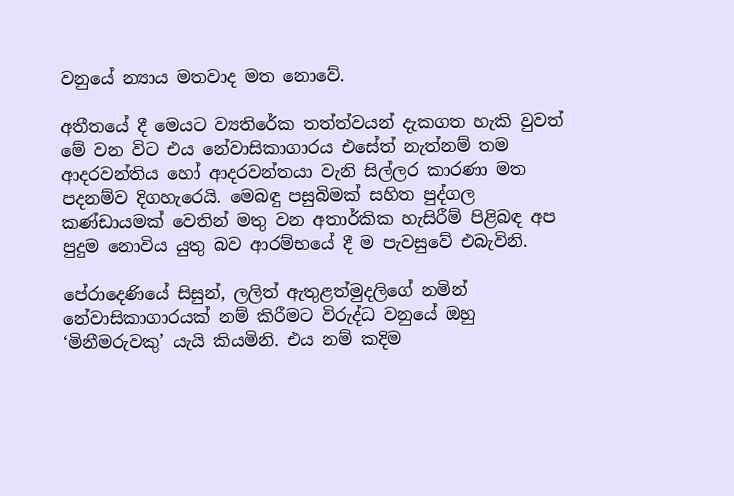වනුයේ න්‍යාය මතවාද මත නොවේ.

අතීතයේ දී මෙයට ව්‍යතිරේක තත්ත්වයන් දැකගත හැකි වුවත් මේ වන විට එය නේවාසිකාගාරය එසේත් නැත්නම් තම ආදරවන්තිය හෝ ආදරවන්තයා වැනි සිල්ලර කාරණා මත පදනම්ව දිගහැරෙයි. මෙබඳු පසුබිමක් සහිත පුද්ගල කණ්ඩායමක් වෙතින් මතු වන අතාර්කික හැසිරීම් පිළිබඳ අප පුදුම නොවිය යුතු බව ආරම්භ‍යේ දී ම පැවසුවේ එබැවිනි.

පේරාදෙණියේ සිසුන්, ලලිත් ඇතුළත්මුදලිගේ නමින් නේවාසිකාගාරයක් නම් කිරීමට විරුද්ධ වනුයේ ඔහු ‘මිනීමරුවකු’ යැයි කියමිනි. එය නම් කදිම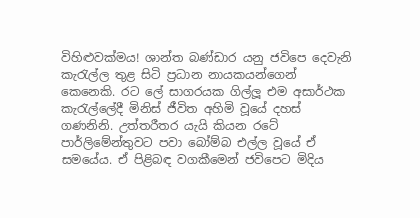විහිළුවක්මය! ශාන්ත බණ්ඩාර යනු ජවිපෙ දෙවැනි කැරැල්ල තුළ සිටි ප්‍රධාන නායකයන්ගෙන් කෙනෙකි. රට ලේ සාගරයක ගිල්ලූ එම අසාර්ථක කැරැල්ලේදී මිනිස් ජීවිත අහිමි වූයේ දහස් ගණනිනි. උත්තරීතර යැයි කියන රටේ පාර්ලිමේන්තුවට පවා බෝම්බ එල්ල වූයේ ඒ සමයේය. ඒ පිළිබඳ වගකීමෙන් ජවිපෙට මිදිය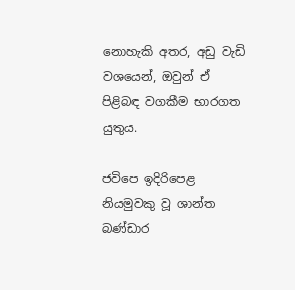නොහැකි අතර, අඩු වැඩි වශයෙන්, ඔවුන් ඒ පිළිබඳ වගකීම භාරගත යුතුය.

ජවිපෙ ඉදිරිපෙළ නියමුවකු වූ ශාන්ත බණ්ඩාර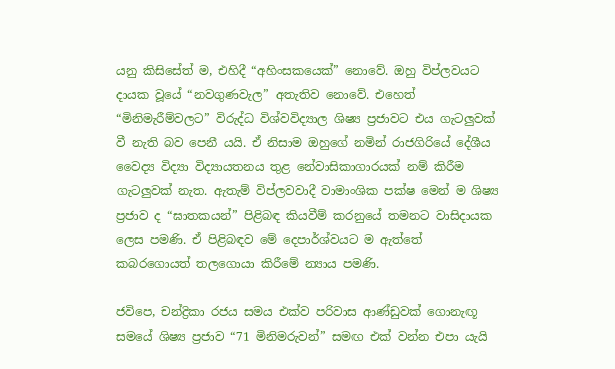යනු කිසිසේත් ම, එහිදී “අහිංසකයෙක්” නොවේ. ඔහු විප්ලවයට දායක වූයේ “නවගුණවැල” අතැතිව නොවේ. එහෙත් “මිනිමැරීම්වලට” විරුද්ධ විශ්වවිද්‍යාල ශිෂ්‍ය ප්‍රජාවට එය ගැටලුවක් වී නැති බව පෙනී යයි. ඒ නිසාම ඔහුගේ නමින් රාජගිරියේ දේශීය වෛද්‍ය විද්‍යා විද්‍යායතනය තුළ නේවාසිකාගාරයක් නම් කිරීම ගැටලුවක් නැත. ඇතැම් විප්ලවවාදී වාමාංශික පක්ෂ මෙන් ම ශිෂ්‍ය ප්‍රජාව ද “ඝාතකයන්” පිළිබඳ කියවීම් කරනුයේ තමනට වාසිදායක ලෙස පමණි. ඒ පිළිබඳව මේ දෙපාර්ශ්වයට ම ඇත්තේ කබරගොයත් තලගොයා කිරීමේ න්‍යාය පමණි.

ජවිපෙ, චන්ද්‍රිකා රජය සමය එක්ව පරිවාස ආණ්ඩුවක් ගොනැඟූ සමයේ ශිෂ්‍ය ප්‍රජාව “71 මිනිමරුවන්” සමඟ එක් වන්න එපා යැයි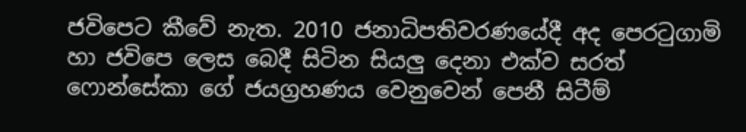ජවිපෙට කීවේ නැත. 2010 ජනාධිපතිවරණයේදී අද පෙරටුගාමි හා ජවිපෙ ලෙස බෙදී සිටින සියලු දෙනා එක්ව සරත් ෆොන්සේකා ගේ ජයග්‍රහණය වෙනුවෙන් පෙනී සිටීම්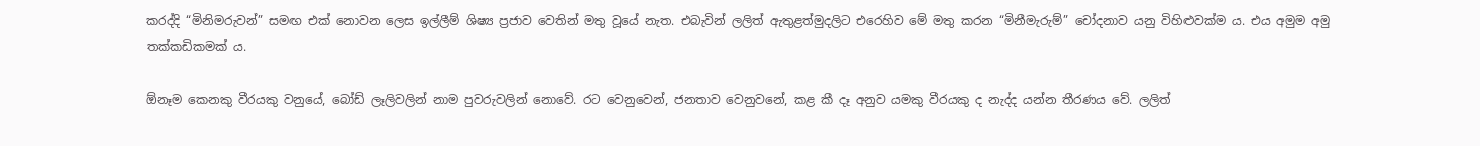කරද්දි “මිනිමරුවන්” සමඟ එක් නොවන ලෙස ඉල්ලීම් ශිෂ්‍ය ප්‍රජාව වෙතින් මතු වූයේ නැත. එබැවින් ලලිත් ඇතුළත්මුදලිට එරෙහිව මේ මතු කරන “මිනීමැරුම්” චෝදනාව යනු විහිළුවක්ම ය. එය අමුම අමු තක්කඩිකමක් ය.

ඕනෑම කෙනකු වීරයකු වනුයේ, බෝඩ් ලෑලිවලින් නාම පුවරුවලින් නොවේ. රට වෙනුවෙන්, ජනතාව වෙනුවනේ, කළ කී දෑ අනුව යමකු වීරයකු ද නැද්ද යන්න තීරණය වේ. ලලිත්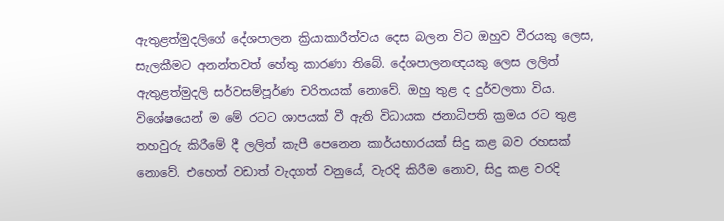ඇතුළත්මුදලිගේ දේශපාලන ක්‍රියාකාරීත්වය දෙස බලන විට ඔහුව වීරයකු ලෙස, සැලකීමට අනන්තවත් හේතු කාරණා තිබේ. දේශපාලනඥයකු ලෙස ලලිත් ඇතුළත්මුදලි සර්වසම්පූර්ණ චරිතයක් නොවේ. ඔහු තුළ ද දුර්වලතා විය. විශේෂයෙන් ම මේ රටට ශාපයක් වී ඇති විධායක ජනාධිපති ක්‍රමය රට තුළ තහවුරු කිරීමේ දී ලලිත් කැපී පෙනෙන කාර්යභාරයක් සිදු කළ බව රහසක් නොවේ. එහෙත් වඩාත් වැදගත් වනුයේ, වැරදි කිරීම නොව, සිදු කළ වරදි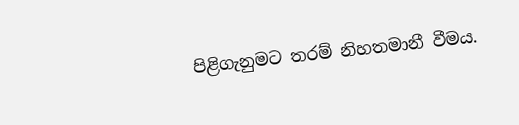පිළිගැනුමට තරම් නිහතමානී වීමය.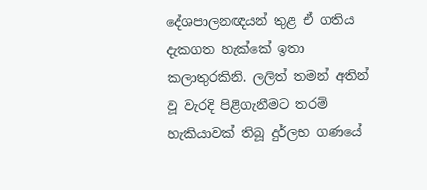දේශපාලනඥයන් තුළ ඒ ගතිය දැකගත හැක්කේ ඉතා කලාතුරකිනි. ලලිත් තමන් අතින් වූ වැරදි පිළිගැනීමට තරම් හැකියාවක් තිබූ දුර්ලභ ගණයේ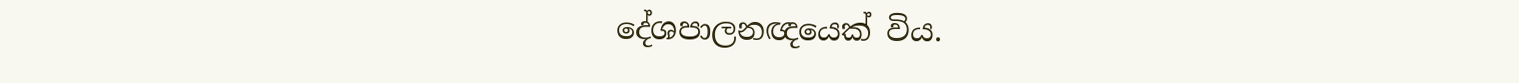දේශපාලනඥයෙක් විය.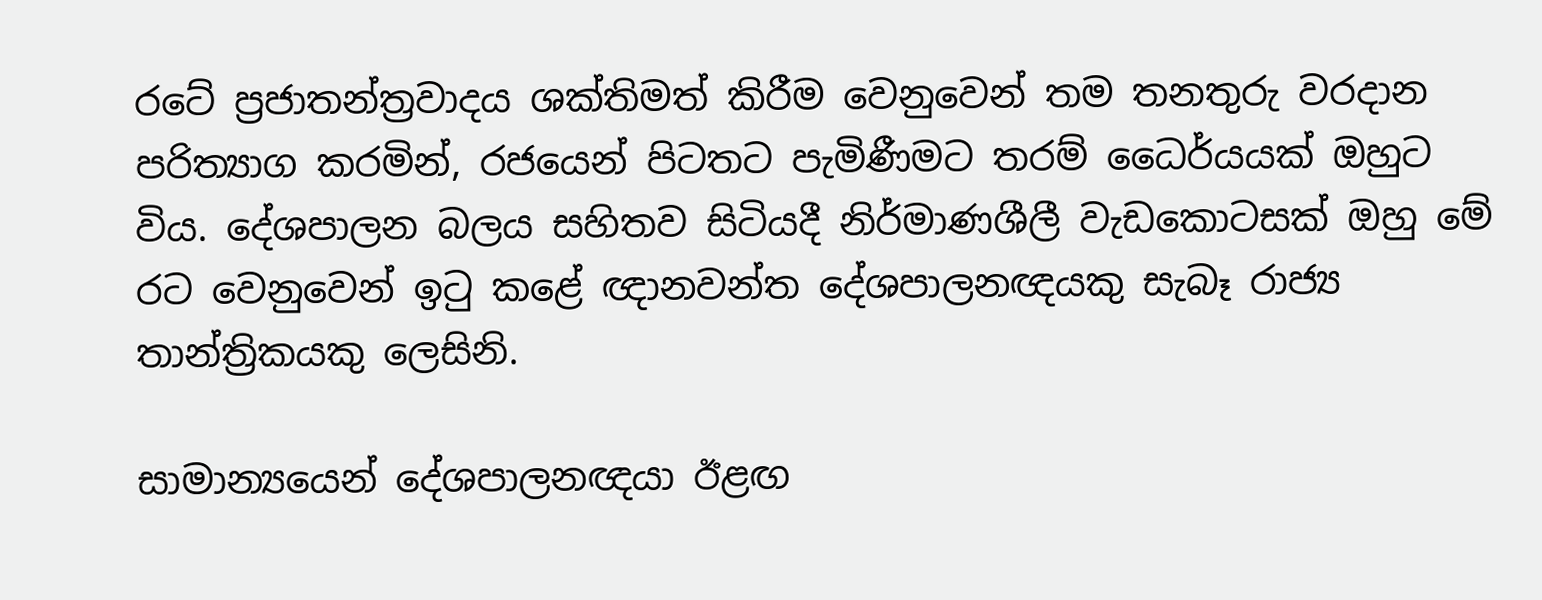ර‍ටේ ප්‍රජාතන්ත්‍රවාදය ශක්තිමත් කිරීම වෙනුවෙන් තම තනතුරු වරදාන පරිත්‍යාග කරමින්, රජයෙන් පිටතට පැමිණීමට තරම් ධෛර්යයක් ඔහුට විය. දේශපාලන බලය සහිතව සිටියදී නිර්මාණශීලී වැඩකොටසක් ඔහු මේ රට වෙනුවෙන් ඉටු කළේ ඥානවන්ත දේශපාලනඥයකු සැබෑ රාජ්‍ය තාන්ත්‍රිකයකු ලෙසිනි.

සාමාන්‍යයෙන් දේශපාලනඥයා ඊළඟ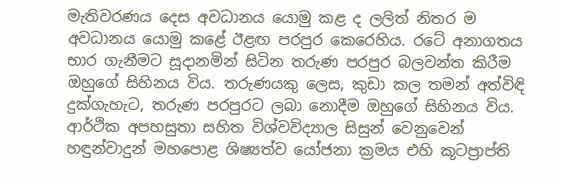මැතිවරණය දෙස අවධානය යොමු කළ ද ලලිත් නිතර ම අවධානය යොමු කළේ ඊළඟ පරපුර කෙරෙහිය. රටේ අනාගතය භාර ගැනීමට සූදානමින් සිටින තරුණ පරපුර බලවන්ත කිරීම ඔහුගේ සිහිනය විය. තරුණයකු ලෙස, කුඩා කල තමන් අත්විඳි දුක්ගැහැට, තරුණ පරපුරට ලබා නොදීම ‍ඔහුගේ සිහිනය විය. ආර්ථික අපහසුතා සහිත විශ්වවිද්‍යාල සිසුන් වෙනුවෙන් හඳුන්වාදුන් මහපොළ ශිෂ්‍යත්ව යෝජනා ක්‍රමය එහි කූටප්‍රාප්ති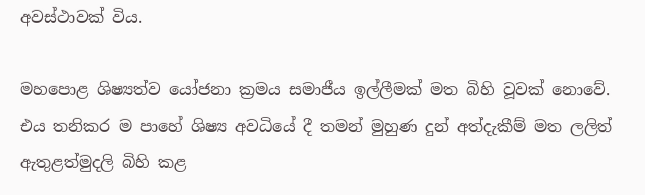අවස්ථාවක් විය.

මහපොළ ශිෂ්‍යත්ව යෝජනා ක්‍රමය සමාජීය ඉල්ලීමක් මත බිහි වූවක් ‍නොවේ. එය තනිකර ම පාහේ ශිෂ්‍ය අවධියේ දී තමන් මුහුණ දුන් අත්දැකීම් මත ලලිත් ඇතුළත්මුදලි බිහි කළ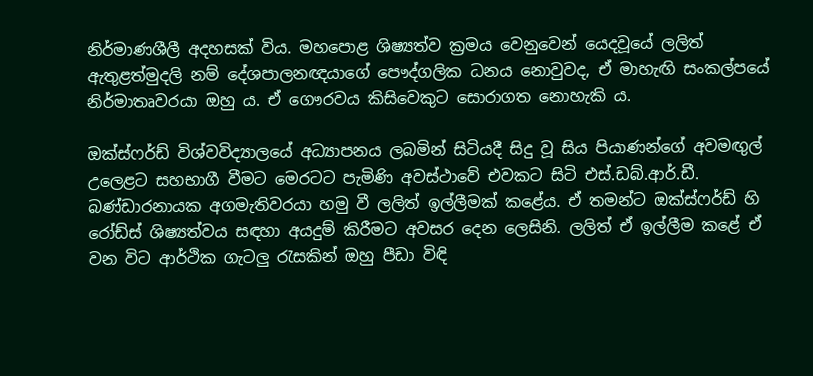නිර්මාණශීලී අදහසක් විය. මහපොළ ශිෂ්‍යත්ව ක්‍රමය වෙනුවෙන් යෙදවූයේ ලලිත් ඇතුළත්මුදලි නම් දේශපාලනඥයාගේ පෞද්ගලික ධනය නොවුවද, ඒ මාහැඟි සංකල්පයේ නිර්මාතෘවරයා ඔහු ය. ඒ ගෞරවය කිසිවෙකුට සොරාගත නොහැකි ය.

ඔක්ස්ෆර්ඩ් විශ්වවිද්‍යාලයේ අධ්‍යාපනය ලබමින් සිටියදී සිදු වූ සිය පියාණන්ගේ අවමඟුල් උලෙළට සහභාගී වීමට මෙරටට පැමිණි අවස්ථාවේ එවකට සිටි එස්.ඩබ්.ආර්.ඩී. බණ්ඩාරනායක අගමැතිවරයා හමු වී ලලිත් ඉල්ලීමක් කළේය. ඒ තමන්ට ඔක්ස්ෆර්ඩ් හි රෝඩ්ස් ශිෂ්‍යත්වය සඳහා අයදුම් කිරීමට අවසර දෙන ලෙසිනි. ලලිත් ඒ ඉල්ලීම කළේ ඒ වන විට ආර්ථික ගැටලු රැසකින් ඔහු පීඩා විඳි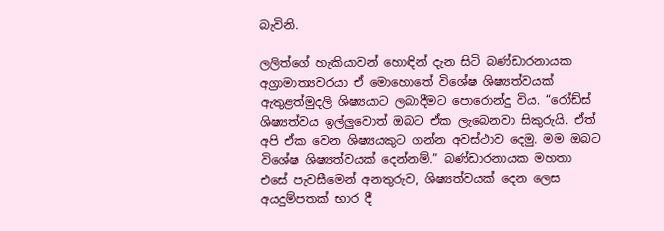බැවිනි.

ලලිත්ගේ හැකියාවන් හොඳින් දැන සිටි බණ්ඩාරනායක අග්‍රාමාත්‍යවරයා ඒ මොහොතේ විශේෂ ශිෂ්‍යත්වයක් ඇතුළත්මුදලි ශිෂ්‍යයාට ලබාදීමට පොරොන්දු විය. “රෝඩ්ස් ශිෂ්‍යත්වය ඉල්ලුවොත් ඔබට ඒක ලැබෙනවා සිකුරුයි. ඒත් අපි ඒක වෙන ශිෂ්‍යයකුට ගන්න අවස්ථාව දෙමු. මම ඔබට විශේෂ ශිෂ්‍යත්වයක් දෙන්නම්.” බණ්ඩාරනායක මහතා එසේ පැවසීමෙන් අනතුරුව, ශිෂ්‍යත්වයක් දෙන ලෙස අයදුම්පතක් භාර දී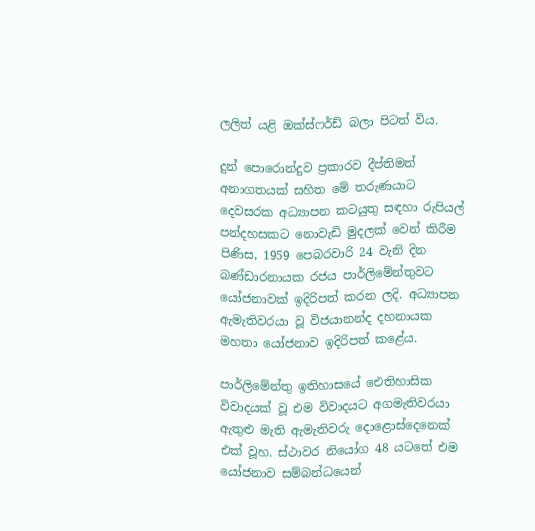ලලිත් යළි ඔක්ස්ෆර්ඩ් බලා පිටත් විය.

දුන් පොරොන්දුව ප්‍රකාරව දීප්තිමත් අනාගතයක් සහිත මේ තරුණයාට දෙවසරක අධ්‍යාපන කටයුතු සඳහා රුපියල් පන්දහසකට නොවැඩි මුදලක් වෙන් කිරීම පිණිස, 1959 පෙබරවාරි 24 වැනි දින බණ්ඩාරනායක රජය පාර්ලිමේන්තුවට යෝජනාවක් ඉදිරිපත් කරන ලදි. අධ්‍යාපන ඇමැතිවරයා වූ විජයානන්ද දහනායක මහතා යෝජනාව ඉදිරිපත් කළේය.

පාර්ලිමේන්තු ඉතිහාසයේ ඓතිහාසික විවාදයක් වූ එම විවාදයට අගමැතිවරයා ඇතුළු මැති ඇමැතිවරු දොළොස්දෙනෙක් එක් වූහ. ස්ථාවර නියෝග 48 යටතේ එම යෝජනාව සම්බන්ධයෙන්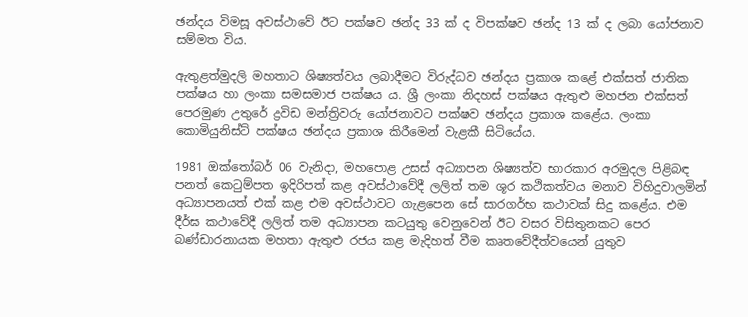ඡන්දය විමසූ අවස්ථාවේ ඊට පක්ෂව ඡන්ද 33 ක් ද විපක්ෂව ඡන්ද 13 ක් ද ලබා යෝජනාව සම්මත විය.

ඇතුළත්මුදලි මහතාට ශිෂ්‍යත්වය ලබාදීමට විරුද්ධව ඡන්දය ප්‍රකාශ කළේ එක්සත් ජාතික පක්ෂය හා ලංකා සමසමාජ පක්ෂය ය. ශ්‍රී ලංකා නිදහස් පක්ෂය ඇතුළු මහජන එක්සත් පෙරමුණ උතුරේ ද්‍රවිඩ මන්ත්‍රිවරු යෝජනාවට පක්ෂව ඡන්දය ප්‍රකාශ කළේය. ලංකා කොමියුනිස්ට් පක්ෂය ඡන්දය ප්‍රකාශ කිරීමෙන් වැළකී සිටියේය.

1981 ඔක්තෝබර් 06 වැනිදා, මහපොළ උසස් අධ්‍යාපන ශිෂ්‍යත්ව භාරකාර අරමුදල පිළිබඳ පනත් කෙටුම්පත ඉදිරිපත් කළ අවස්ථාවේදී ලලිත් තම ශූර කථිකත්වය මනාව විහිදුවාලමින් අධ්‍යාපනයත් එක් කළ එම අවස්ථාවට ගැළපෙන සේ සාරගර්භ කථාවක් සිදු කළේය. එම දීර්ඝ කථාවේදී ලලිත් තම අධ්‍යාපන කටයුතු වෙනුවෙන් ඊට වසර විසිතුනකට පෙර බණ්ඩාරනායක මහතා ඇතුළු රජය කළ මැදිහත් වීම කෘතවේදීත්වයෙන් යුතුව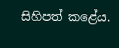සිහිපත් ‍කළේය.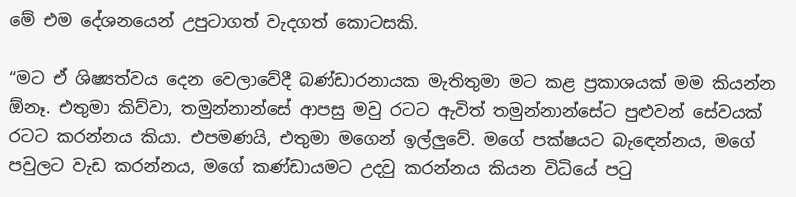මේ එම දේශනයෙන් උපුටාගත් වැදගත් ‍කොටසකි.

“මට ඒ ශිෂ්‍යත්වය දෙන වෙලාවේදී බණ්ඩාරනායක මැතිතුමා මට කළ ප්‍රකාශයක් මම කියන්න ඕනෑ. එතුමා කිව්වා, තමුන්නාන්සේ ආපසු මවු රටට ඇවිත් තමුන්නාන්සේට පුළුවන් සේවයක් රටට කරන්නය කියා. එපමණයි, එතුමා මගෙන් ඉල්ලුවේ. මගේ පක්ෂයට බැ‍ඳෙන්නය, මගේ පවුලට වැඩ කරන්නය, මගේ කණ්ඩායමට උදවු කරන්නය කියන විධියේ පටු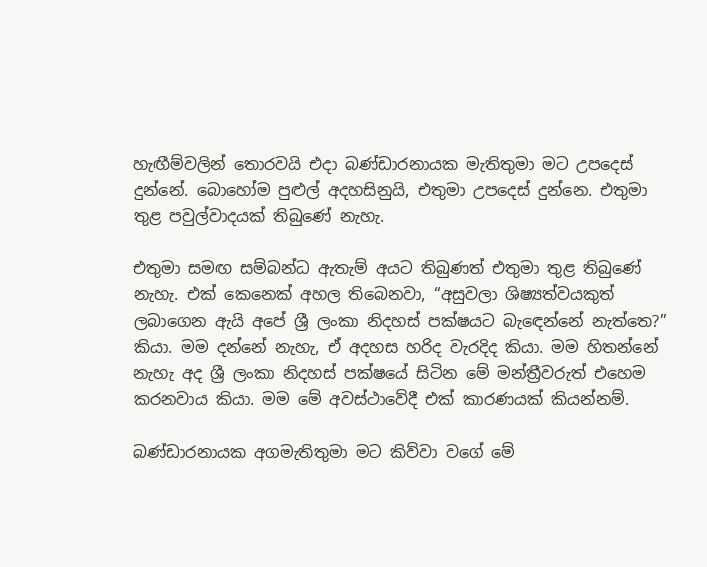හැඟීම්වලින් ‍තොරවයි එදා බණ්ඩාරනායක මැතිතුමා මට උපදෙස් දුන්නේ. බොහෝම පුළුල් අදහසිනුයි, එතුමා උපදෙස් දුන්නෙ. එතුමා තුළ පවුල්වාදයක් තිබුණේ නැහැ.

එතුමා සමඟ සම්බන්ධ ඇතැම් අයට තිබුණත් එතුමා තුළ තිබුණේ නැහැ. එක් කෙනෙක් අහල තිබෙනවා, “අසුවලා ශිෂ්‍යත්වයකුත් ලබාගෙන ඇයි අපේ ශ්‍රී ලංකා නිදහස් පක්ෂයට බැ‍ඳෙන්නේ නැත්තෙ?” කියා. මම දන්නේ නැහැ, ඒ අදහස හරිද වැරදිද කියා. මම හිතන්නේ නැහැ අද ශ්‍රී ලංකා නිදහස් පක්ෂයේ සිටින මේ මන්ත්‍රීවරුත් එහෙම කරනවාය කියා. මම මේ අවස්ථාවේදී එක් කාරණයක් කියන්නම්.

බණ්ඩාරනායක අගමැතිතුමා මට කිව්වා වගේ මේ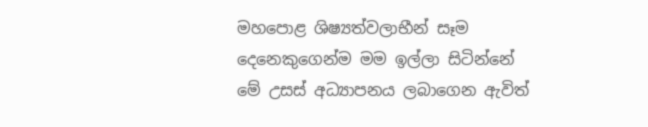මහපොළ ශිෂ්‍යත්වලාභීන් සෑම දෙනෙකුගෙන්ම මම ඉල්ලා සිටින්නේ මේ උසස් අධ්‍යාපනය ලබාගෙන ඇවිත්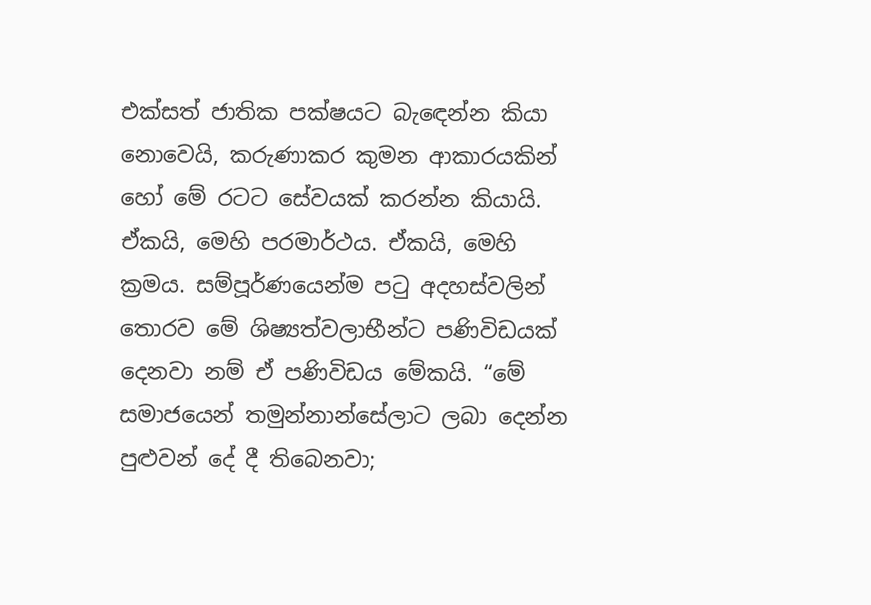එක්සත් ජාතික පක්ෂයට බැ‍ඳෙන්න කියා නොවෙයි, කරුණාකර කුමන ආකාරයකින් හෝ මේ රටට සේවයක් කරන්න කියායි. ඒකයි, මෙහි පරමාර්ථය. ඒකයි, මෙහි ක්‍රමය. සම්පූර්ණයෙන්ම පටු අදහස්වලින් තොරව මේ ශිෂ්‍යත්වලාභීන්ට පණිවිඩයක් දෙනවා නම් ඒ පණිවිඩය මේකයි. “මේ සමාජයෙන් තමුන්නාන්සේලාට ලබා දෙන්න පුළුවන් දේ දී තිබෙනවා;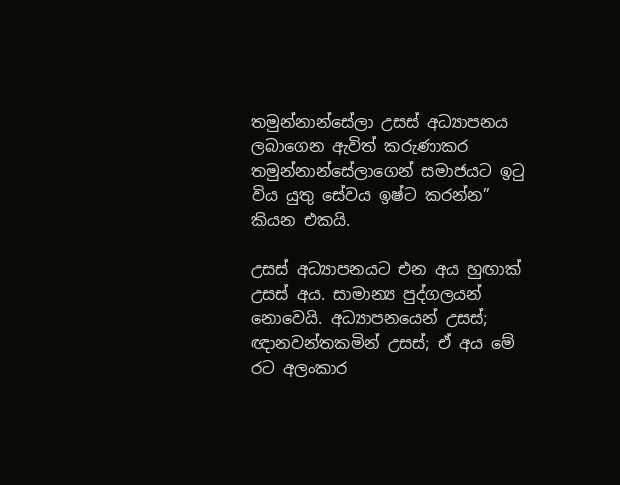තමුන්නාන්සේලා උසස් අධ්‍යාපනය ලබාගෙන ඇවිත් කරුණාකර තමුන්නාන්සේලාගෙන් සමාජයට ඉටු විය යුතු සේවය ඉෂ්ට කරන්න” කියන එකයි.

උසස් අධ්‍යාපනයට එන අය හුඟාක් උසස් අය. සාමාන්‍ය පුද්ගලයන් නොවෙයි. අධ්‍යාපනයෙන් උසස්; ඥානවන්තකමින් උසස්; ඒ අය මේ රට අලංකාර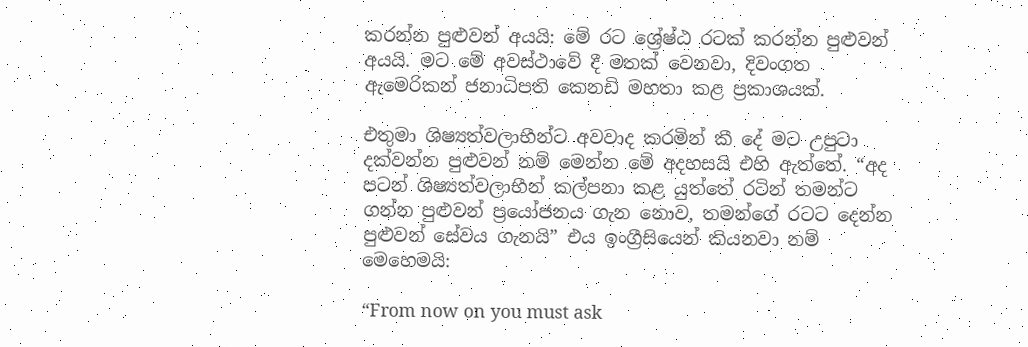කරන්න පුළුවන් අයයි: මේ රට ශ්‍රේෂ්ඨ රටක් කරන්න පුළුවන් අයයි. මට මේ අවස්ථාවේ දී මතක් වෙනවා, දිවංගත ඇමෙරිකන් ජනාධිපති කෙනඩි මහතා කළ ප්‍රකාශයක්.

එතුමා ශිෂ්‍යත්වලාභීන්ට අවවාද කරමින් කී දේ මට උපුටා දක්වන්න පුළුවන් නම් මෙන්න මේ අදහසයි එහි ඇත්තේ. “අද පටන් ශිෂ්‍යත්වලාභීන් කල්පනා කළ යුත්තේ රටින් තමන්ට ගන්න පුළුවන් ප්‍රයෝජනය ගැන නොව, තමන්ගේ රටට දෙන්න පුළුවන් සේවය ගැනයි” එය ඉංග්‍රීසියෙන් කියනවා නම් මෙහෙමයි:

“From now on you must ask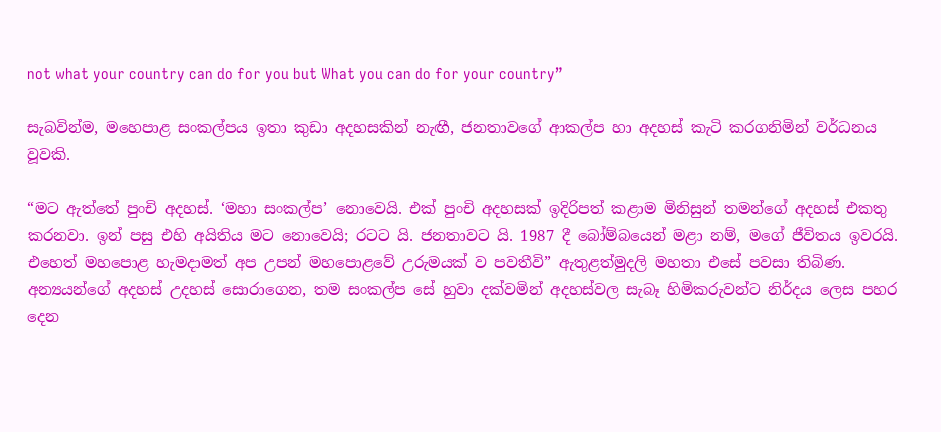not what your country can do for you but What you can do for your country”

සැබවින්ම, මහ‍ෙපාළ සංකල්පය ඉතා කුඩා අදහසකින් නැඟී, ජනතාවගේ ආකල්ප හා අදහස් කැටි කරගනිමින් වර්ධනය වූවකි.

“මට ඇත්තේ පුංචි අදහස්. ‘මහා සංකල්ප’ නොවෙයි. එක් පුංචි අදහසක් ඉදිරිපත් කළාම මිනිසුන් තමන්ගේ අදහස් එකතු කරනවා. ඉන් පසු එහි අයිතිය මට ‍නොවෙයි; රටට යි. ජනතාවට යි. 1987 දී බෝම්බයෙන් මළා නම්, මගේ ජීවිතය ඉවරයි. එහෙත් මහපොළ හැමදාමත් අප උපන් මහපොළවේ උරුමයක් ව පවතීවි” ඇතුළත්මුදලි මහතා එසේ පවසා තිබිණ. අන්‍යයන්ගේ අදහස් උදහස් සොරාගෙන, තම සංකල්ප සේ හුවා දක්වමින් අදහස්වල සැබෑ හිමිකරුවන්ට නිර්දය ලෙස පහර දෙන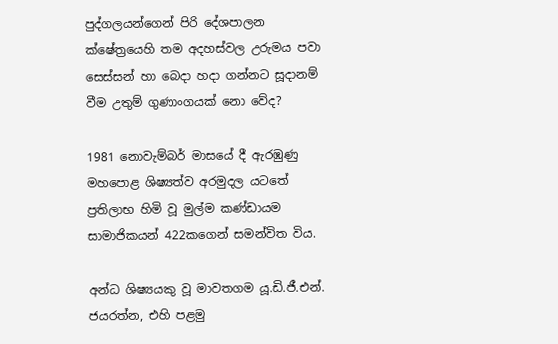පුද්ගලයන්ගෙන් පිරි දේශපාලන ක්ෂේත්‍රයෙහි තම අදහස්වල උරුමය පවා සෙස්සන් හා බෙදා හදා ගන්නට සූදානම් වීම උතුම් ගුණාංගයක් නො වේද?

1981 නොවැම්බර් මාසයේ දී ඇරඹුණු මහපොළ ශිෂ්‍යත්ව අරමුදල යටතේ ප්‍රතිලාභ හිමි වූ මුල්ම කණ්ඩායම සාමාජිකයන් 422කගෙන් සමන්විත විය.

අන්ධ ශිෂ්‍යයකු වූ මාවතගම යූ.ඩි.ජී.එන්. ජයරත්න, එහි පළමු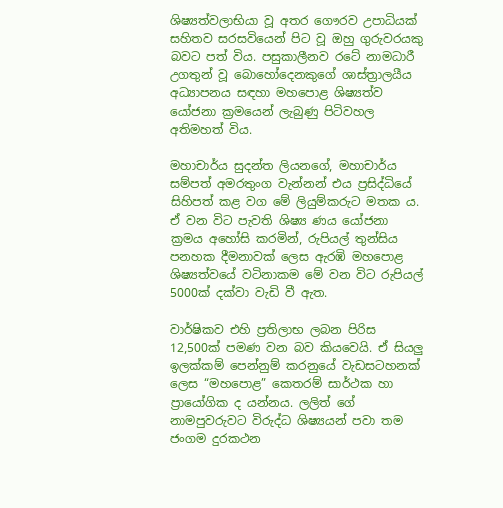ශිෂ්‍යත්වලාභියා වූ අතර ගෞරව උපාධියක් සහිතව සරසවියෙන් පිට වූ ඔහු ගුරුවරයකු බවට පත් විය. පසුකාලීනව රටේ නාමධාරී උගතුන් වූ බොහෝදෙනකුගේ ශාස්ත්‍රාලයීය අධ්‍යාපනය සඳහා මහපොළ ශිෂ්‍යත්ව යෝජනා ක්‍රමයෙන් ලැබුණු පිටිවහල අතිමහත් විය.

මහාචාර්ය සුදන්ත ලියනගේ, මහාචාර්ය සම්පත් අමරතුංග වැන්නන් එය ප්‍රසිද්ධියේ සිහිපත් කළ වග මේ ලියුම්කරුට මතක ය. ඒ වන විට පැවති ශිෂ්‍ය ණය යෝජනා ක්‍රමය අ‍හෝසි කරමින්, රුපියල් තුන්සිය පනහක දීමනාවක් ලෙස ඇරඹි මහපොළ ශිෂ්‍යත්වයේ වටිනාකම මේ වන විට රුපියල් 5000ක් දක්වා වැඩි වී ඇත.

වාර්ෂිකව එහි ප්‍රතිලාභ ලබන පිරිස 12,500ක් පමණ වන බව කියවෙයි. ඒ සියලු ඉලක්කම් පෙන්නුම් කරනුයේ වැඩසටහනක් ලෙස “මහපොළ” කෙතරම් සාර්ථක හා ප්‍රායෝගික ද යන්නය. ලලිත් ගේ නාමපුවරුවට විරුද්ධ ශිෂ්‍යයන් පවා තම ජංගම දුරකථන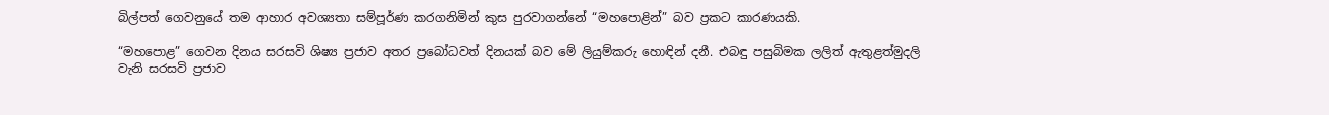බිල්පත් ගෙවනුයේ තම ආහාර අවශ්‍යතා සම්පූර්ණ කරගනිමින් කුස පුරවාගන්නේ “මහපොළින්” බව ප්‍රකට කාරණයකි.

“මහපොළ” ගෙවන දිනය සරසවි ශිෂ්‍ය ප්‍රජාව අතර ප්‍රබෝධවත් දිනයක් බව මේ ලියුම්කරු හොඳින් දනී. එබඳු පසුබිමක ලලිත් ඇතුළත්මුදලි වැනි සරසවි ප්‍රජාව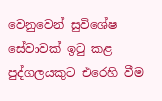වෙනුවෙන් සුවිශේෂ සේවාවක් ඉටු කළ පුද්ගලයකුට එරෙහි වීම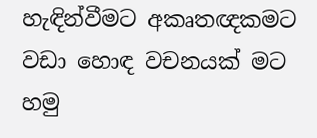හැඳින්වීමට අකෘතඥකමට වඩා හොඳ වචනයක් මට හමු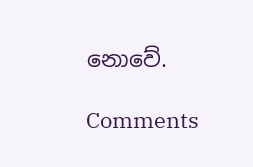නොවේ.

Comments